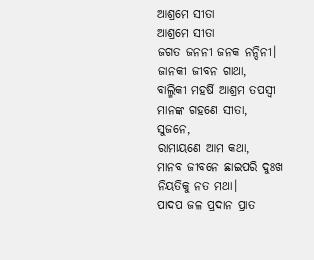ଆଶ୍ରମେ ସୀତା
ଆଶ୍ରମେ ସୀତା
ଜଗତ ଜନନୀ ଜନକ ନନ୍ଦିନୀ।
ଜାନକୀ ଜୀବନ ଗାଥା,
ବାଲ୍ମିକୀ ମହର୍ଷି ଆଶ୍ରମ ତପସ୍ୱୀ
ମାନଙ୍କ ଗହଣେ ସୀତା,
ସୁଜନେ,
ରାମାୟଣେ ଆମ କଥା,
ମାନବ ଜୀବନେ ଛାଇପରି ଦୁଃଖ
ନିୟତିକୁ ନତ ମଥା।
ପାଦପ ଜଳ ପ୍ରଦାନ ପ୍ରାତ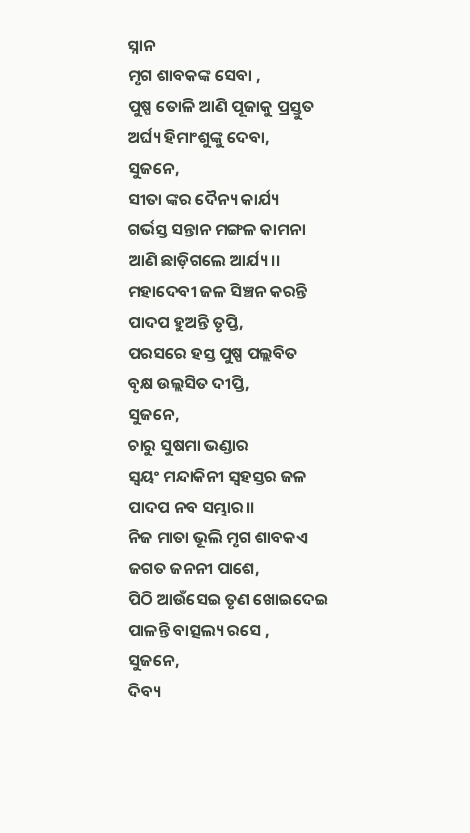ସ୍ନାନ
ମୃଗ ଶାବକଙ୍କ ସେବା ,
ପୁଷ୍ପ ତୋଳି ଆଣି ପୂଜାକୁ ପ୍ରସ୍ତୁତ
ଅର୍ଘ୍ୟ ହିମାଂଶୁଙ୍କୁ ଦେବା,
ସୁଜନେ,
ସୀତା ଙ୍କର ଦୈନ୍ୟ କାର୍ଯ୍ୟ
ଗର୍ଭସ୍ତ ସନ୍ତାନ ମଙ୍ଗଳ କାମନା
ଆଣି ଛାଡ଼ିଗଲେ ଆର୍ଯ୍ୟ।।
ମହାଦେବୀ ଜଳ ସିଞ୍ଚନ କରନ୍ତି
ପାଦପ ହୁଅନ୍ତି ତୃପ୍ତି,
ପରସରେ ହସ୍ତ ପୁଷ୍ପ ପଲ୍ଲବିତ
ବୃକ୍ଷ ଉଲ୍ଲସିତ ଦୀପ୍ତି,
ସୁଜନେ,
ଚାରୁ ସୁଷମା ଭଣ୍ଡାର
ସ୍ଵୟଂ ମନ୍ଦାକିନୀ ସ୍ଵହସ୍ତର ଜଳ
ପାଦପ ନବ ସମ୍ଭାର।।
ନିଜ ମାତା ଭୂଲି ମୃଗ ଶାବକଏ
ଜଗତ ଜନନୀ ପାଶେ,
ପିଠି ଆଉଁସେଇ ତୃଣ ଖୋଇଦେଇ
ପାଳନ୍ତି ବାତ୍ସଲ୍ୟ ରସେ ,
ସୁଜନେ,
ଦିବ୍ୟ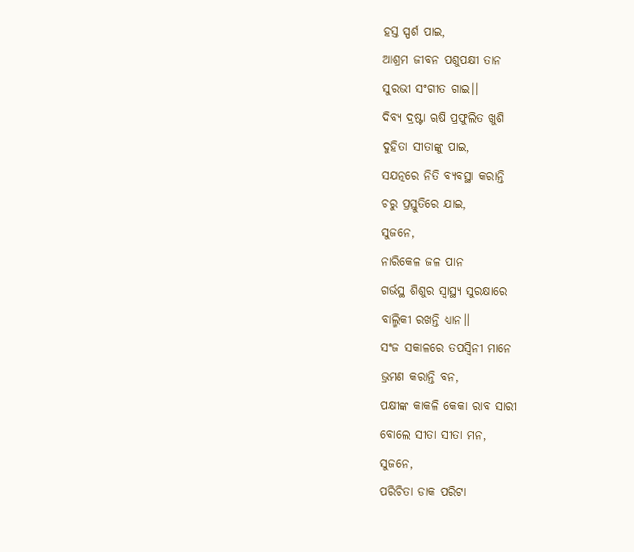ହସ୍ତ ସ୍ପର୍ଶ ପାଇ,
ଆଶ୍ରମ ଜୀବନ ପଶୁପକ୍ଷୀ ତାନ
ସୁରଭୀ ସଂଗୀତ ଗାଇ।।
ଦିବ୍ୟ ଦ୍ରଷ୍ଟା ୠଷି ପ୍ରଫୁଲିତ ଖୁଶି
ଦୁହିତା ସୀତାଙ୍କୁ ପାଇ,
ସଯତ୍ନରେ ନିତି ବ୍ୟବସ୍ଥା କରାନ୍ତି
ଚରୁ ପ୍ରସ୍ତୁତିରେ ଯାଇ,
ସୁଜନେ,
ନାରିକେଳ ଜଳ ପାନ
ଗର୍ଭସ୍ଥ ଶିଶୁର ସ୍ଵାସ୍ଥ୍ୟ ସୁରକ୍ଷାରେ
ବାଲ୍ମିକୀ ରଖନ୍ତି ଧ୍ୟାନ।।
ସଂଜ ସକାଳରେ ତପସ୍ଵିନୀ ମାନେ
ଭ୍ରମଣ କରାନ୍ତି ବନ,
ପକ୍ଷୀଙ୍କ କାକଳି କେକା ରାବ ସାରୀ
ବୋଲେ ସୀତା ସୀତା ମନ,
ସୁଜନେ,
ପରିଚିତା ଡାକ ପରିଟା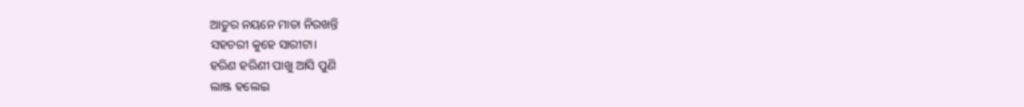ଆତୁର ନୟନେ ମାତା ନିରଖନ୍ତି
ସହଚରୀ କୁହେ ସାରୀଟା।
ହରିଣ ହରିଣୀ ପାଖୁ ଆସି ପୁଣି
ଲାଞ୍ଜ ହଲେଇ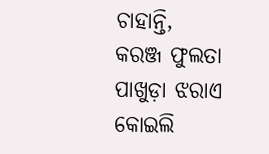ଚାହାନ୍ତି,
କରଞ୍ଜ ଫୁଲତା ପାଖୁଡ଼ା ଝରାଏ
କୋଇଲି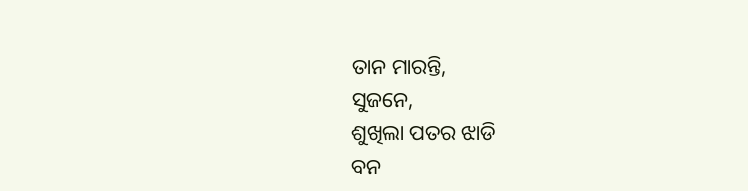ତାନ ମାରନ୍ତି,
ସୁଜନେ,
ଶୁଖିଲା ପତର ଝାଡି
ବନ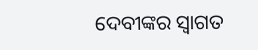ଦେବୀଙ୍କର ସ୍ବାଗତ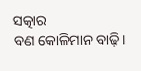ସତ୍କାର
ବଣ କୋଳିମାନ ବାଢ଼ି।